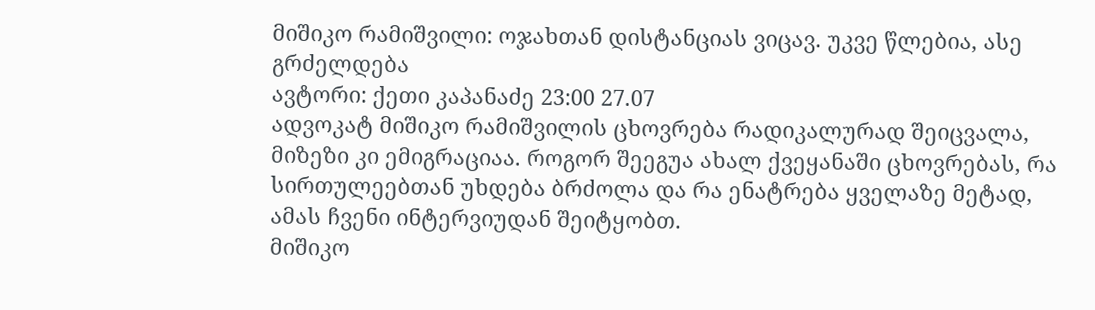მიშიკო რამიშვილი: ოჯახთან დისტანციას ვიცავ. უკვე წლებია, ასე გრძელდება
ავტორი: ქეთი კაპანაძე 23:00 27.07
ადვოკატ მიშიკო რამიშვილის ცხოვრება რადიკალურად შეიცვალა, მიზეზი კი ემიგრაციაა. როგორ შეეგუა ახალ ქვეყანაში ცხოვრებას, რა სირთულეებთან უხდება ბრძოლა და რა ენატრება ყველაზე მეტად, ამას ჩვენი ინტერვიუდან შეიტყობთ.
მიშიკო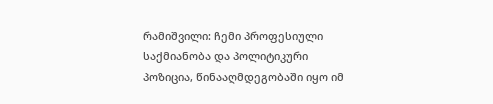რამიშვილი: ჩემი პროფესიული საქმიანობა და პოლიტიკური პოზიცია, წინააღმდეგობაში იყო იმ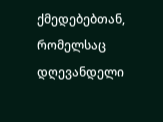ქმედებებთან, რომელსაც დღევანდელი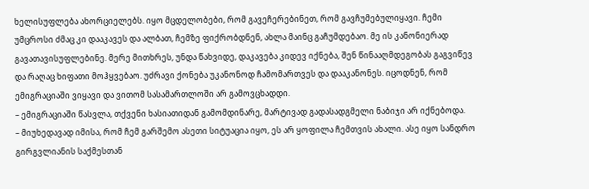ხელისუფლება ახორციელებს. იყო მცდელობები, რომ გავეჩერებინეთ, რომ გავჩუმებულიყავი. ჩემი უმცროსი ძმაც კი დააკავეს და ალბათ, ჩემზე ფიქრობდნენ, ახლა მაინც გაჩუმდებაო. მე ის კანონიერად გავათავისუფლებინე. მერე მითხრეს, უნდა წახვიდე, დაკავება კიდევ იქნება, შენ წინააღმდეგობას გაგვიწევ და რაღაც ხიფათი მოჰყვებაო. უძრავი ქონება უკანონოდ ჩამომართვეს და დააკანონეს. იცოდნენ, რომ ემიგრაციაში ვიყავი და ვითომ სასამართლოში არ გამოვცხადდი.
– ემიგრაციაში წასვლა, თქვენი ხასიათიდან გამომდინარე, მარტივად გადასადგმელი ნაბიჯი არ იქნებოდა.
– მიუხედავად იმისა, რომ ჩემ გარშემო ასეთი სიტუაცია იყო, ეს არ ყოფილა ჩემთვის ახალი. ასე იყო სანდრო გირგვლიანის საქმესთან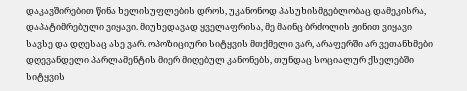დაკავშირებით წინა ხელისუფლების დროს, უკანონოდ პასუხისმგებლობაც დამეკისრა, დაპატიმრებული ვიყავი. მიუხედავად ყველაფრისა, მე მაინც ბრძოლის ჟინით ვიყავი სავსე და დღესაც ასე ვარ. ოპოზიციური სიტყვის მთქმელი ვარ, არაფერში არ ვეთანხმები დღევანდელი პარლამენტის მიერ მიღებულ კანონებს, თუნდაც სოციალურ ქსელებში სიტყვის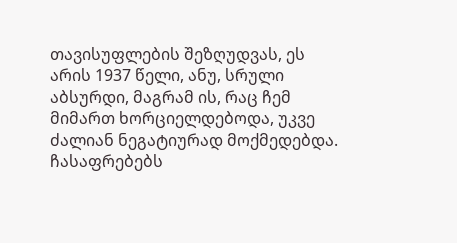თავისუფლების შეზღუდვას, ეს არის 1937 წელი, ანუ, სრული აბსურდი, მაგრამ ის, რაც ჩემ მიმართ ხორციელდებოდა, უკვე ძალიან ნეგატიურად მოქმედებდა. ჩასაფრებებს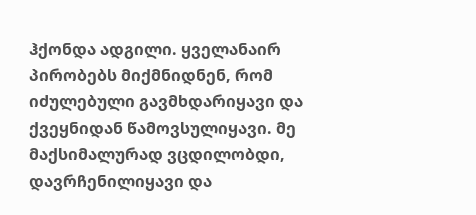ჰქონდა ადგილი. ყველანაირ პირობებს მიქმნიდნენ, რომ იძულებული გავმხდარიყავი და ქვეყნიდან წამოვსულიყავი. მე მაქსიმალურად ვცდილობდი, დავრჩენილიყავი და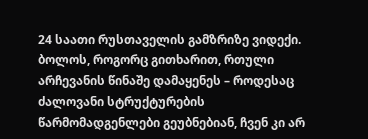24 საათი რუსთაველის გამზრიზე ვიდექი.
ბოლოს, როგორც გითხარით, რთული არჩევანის წინაშე დამაყენეს – როდესაც ძალოვანი სტრუქტურების წარმომადგენლები გეუბნებიან, ჩვენ კი არ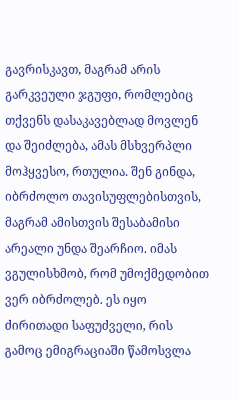გავრისკავთ, მაგრამ არის გარკვეული ჯგუფი, რომლებიც თქვენს დასაკავებლად მოვლენ და შეიძლება, ამას მსხვერპლი მოჰყვესო, რთულია. შენ გინდა, იბრძოლო თავისუფლებისთვის, მაგრამ ამისთვის შესაბამისი არეალი უნდა შეარჩიო. იმას ვგულისხმობ, რომ უმოქმედობით ვერ იბრძოლებ. ეს იყო ძირითადი საფუძველი, რის გამოც ემიგრაციაში წამოსვლა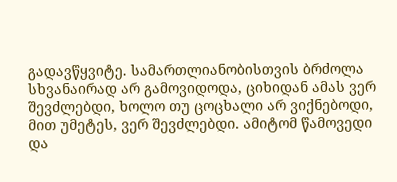გადავწყვიტე. სამართლიანობისთვის ბრძოლა სხვანაირად არ გამოვიდოდა, ციხიდან ამას ვერ შევძლებდი, ხოლო თუ ცოცხალი არ ვიქნებოდი, მით უმეტეს, ვერ შევძლებდი. ამიტომ წამოვედი და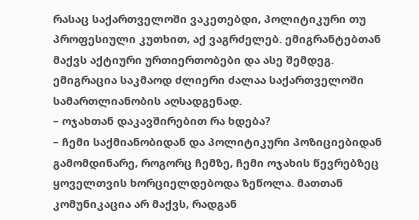რასაც საქართველოში ვაკეთებდი, პოლიტიკური თუ პროფესიული კუთხით, აქ ვაგრძელებ. ემიგრანტებთან მაქვს აქტიური ურთიერთობები და ასე შემდეგ. ემიგრაცია საკმაოდ ძლიერი ძალაა საქართველოში სამართლიანობის აღსადგენად.
– ოჯახთან დაკავშირებით რა ხდება?
– ჩემი საქმიანობიდან და პოლიტიკური პოზიციებიდან გამომდინარე, როგორც ჩემზე, ჩემი ოჯახის წევრებზეც ყოველთვის ხორციელდებოდა ზეწოლა. მათთან კომუნიკაცია არ მაქვს, რადგან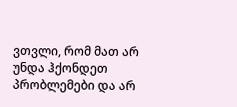ვთვლი, რომ მათ არ უნდა ჰქონდეთ პრობლემები და არ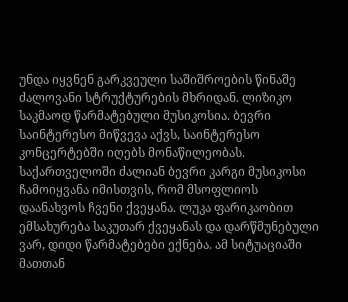უნდა იყვნენ გარკვეული საშიშროების წინაშე ძალოვანი სტრუქტურების მხრიდან. ლიზიკო საკმაოდ წარმატებული მუსიკოსია. ბევრი საინტერესო მიწვევა აქვს, საინტერესო კონცერტებში იღებს მონაწილეობას. საქართველოში ძალიან ბევრი კარგი მუსიკოსი ჩამოიყვანა იმისთვის, რომ მსოფლიოს დაანახვოს ჩვენი ქვეყანა. ლუკა ფარიკაობით ემსახურება საკუთარ ქვეყანას და დარწმუნებული ვარ, დიდი წარმატებები ექნება. ამ სიტუაციაში მათთან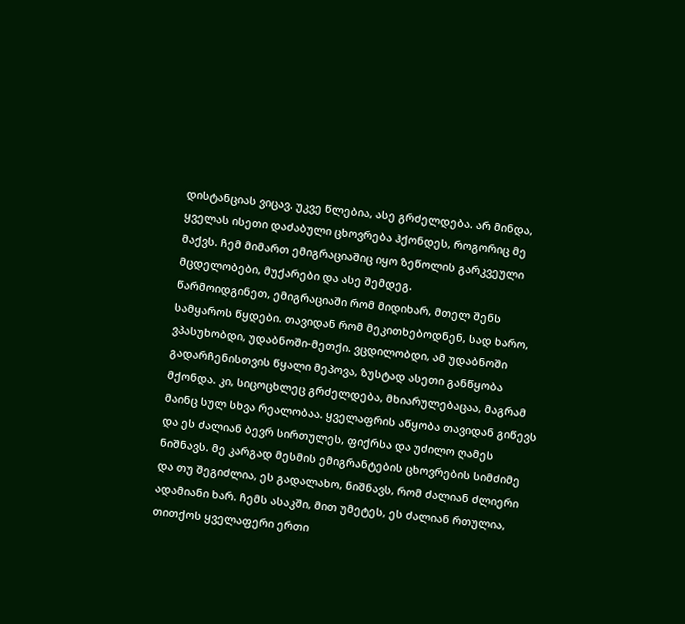დისტანციას ვიცავ. უკვე წლებია, ასე გრძელდება. არ მინდა, ყველას ისეთი დაძაბული ცხოვრება ჰქონდეს, როგორიც მე მაქვს. ჩემ მიმართ ემიგრაციაშიც იყო ზეწოლის გარკვეული მცდელობები, მუქარები და ასე შემდეგ.
წარმოიდგინეთ, ემიგრაციაში რომ მიდიხარ, მთელ შენს სამყაროს წყდები. თავიდან რომ მეკითხებოდნენ, სად ხარო, ვპასუხობდი, უდაბნოში-მეთქი. ვცდილობდი, ამ უდაბნოში გადარჩენისთვის წყალი მეპოვა, ზუსტად ასეთი განწყობა მქონდა. კი, სიცოცხლეც გრძელდება, მხიარულებაცაა, მაგრამ მაინც სულ სხვა რეალობაა. ყველაფრის აწყობა თავიდან გიწევს და ეს ძალიან ბევრ სირთულეს, ფიქრსა და უძილო ღამეს ნიშნავს. მე კარგად მესმის ემიგრანტების ცხოვრების სიმძიმე და თუ შეგიძლია, ეს გადალახო, ნიშნავს, რომ ძალიან ძლიერი ადამიანი ხარ. ჩემს ასაკში, მით უმეტეს, ეს ძალიან რთულია, თითქოს ყველაფერი ერთი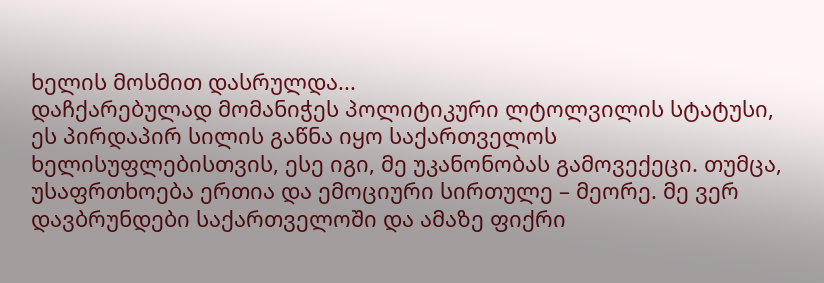ხელის მოსმით დასრულდა...
დაჩქარებულად მომანიჭეს პოლიტიკური ლტოლვილის სტატუსი, ეს პირდაპირ სილის გაწნა იყო საქართველოს ხელისუფლებისთვის, ესე იგი, მე უკანონობას გამოვექეცი. თუმცა, უსაფრთხოება ერთია და ემოციური სირთულე – მეორე. მე ვერ დავბრუნდები საქართველოში და ამაზე ფიქრი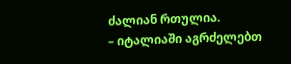ძალიან რთულია.
– იტალიაში აგრძელებთ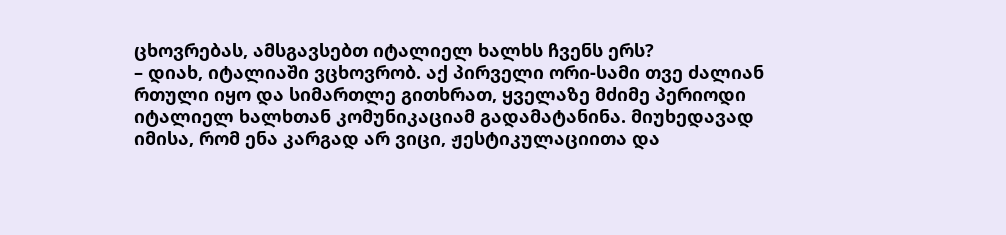ცხოვრებას, ამსგავსებთ იტალიელ ხალხს ჩვენს ერს?
– დიახ, იტალიაში ვცხოვრობ. აქ პირველი ორი-სამი თვე ძალიან რთული იყო და სიმართლე გითხრათ, ყველაზე მძიმე პერიოდი იტალიელ ხალხთან კომუნიკაციამ გადამატანინა. მიუხედავად იმისა, რომ ენა კარგად არ ვიცი, ჟესტიკულაციითა და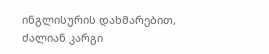ინგლისურის დახმარებით, ძალიან კარგი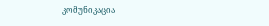კომუნიკაცია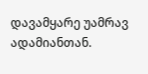დავამყარე უამრავ ადამიანთან.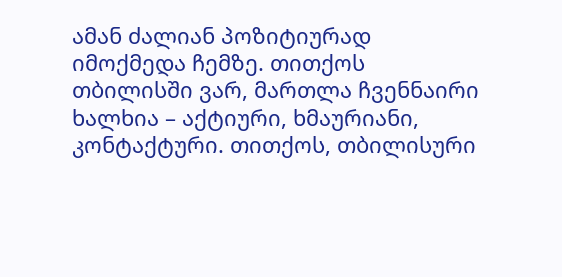ამან ძალიან პოზიტიურად იმოქმედა ჩემზე. თითქოს თბილისში ვარ, მართლა ჩვენნაირი ხალხია – აქტიური, ხმაურიანი, კონტაქტური. თითქოს, თბილისური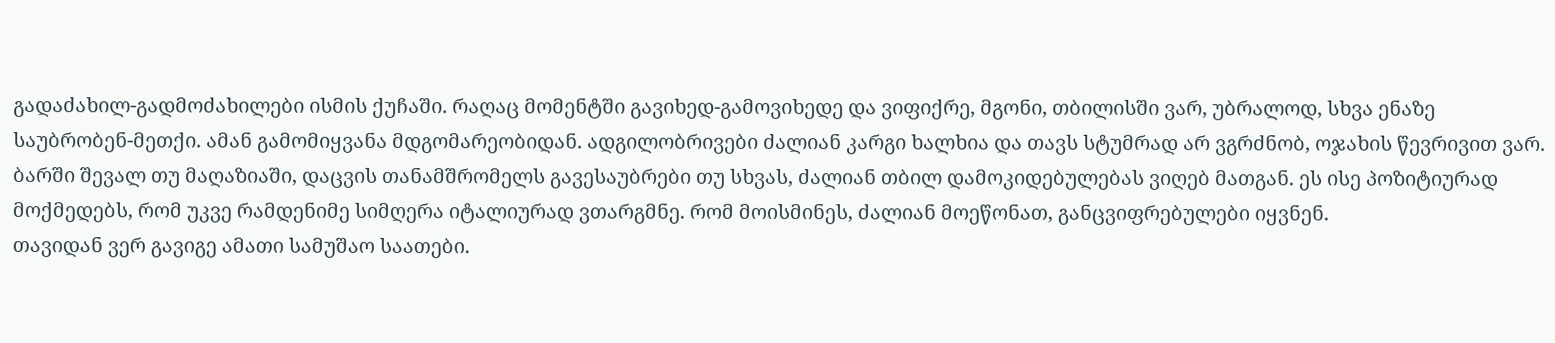გადაძახილ-გადმოძახილები ისმის ქუჩაში. რაღაც მომენტში გავიხედ-გამოვიხედე და ვიფიქრე, მგონი, თბილისში ვარ, უბრალოდ, სხვა ენაზე საუბრობენ-მეთქი. ამან გამომიყვანა მდგომარეობიდან. ადგილობრივები ძალიან კარგი ხალხია და თავს სტუმრად არ ვგრძნობ, ოჯახის წევრივით ვარ. ბარში შევალ თუ მაღაზიაში, დაცვის თანამშრომელს გავესაუბრები თუ სხვას, ძალიან თბილ დამოკიდებულებას ვიღებ მათგან. ეს ისე პოზიტიურად მოქმედებს, რომ უკვე რამდენიმე სიმღერა იტალიურად ვთარგმნე. რომ მოისმინეს, ძალიან მოეწონათ, განცვიფრებულები იყვნენ.
თავიდან ვერ გავიგე ამათი სამუშაო საათები.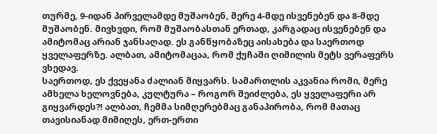თურმე, 9-იდან პირველამდე მუშაობენ, მერე 4-მდე ისვენებენ და 8-მდე მუშაობენ. მივხვდი, რომ მუშაობასთან ერთად, კარგადაც ისვენებენ და ამიტომაც არიან ჯანსაღად. ეს განწყობაზეც აისახება და საერთოდ ყველაფერზე. ალბათ, ამიტომაცაა, რომ ქუჩაში ღიმილის მეტს ვერაფერს ვხედავ.
საერთოდ, ეს ქვეყანა ძალიან მიყვარს. სამართლის აკვანია რომი, მერე ამხელა ხელოვნება, კულტურა – როგორ შეიძლება, ეს ყველაფერი არ გიყვარდეს?! ალბათ, ჩემმა სიმღერებმაც განაპირობა, რომ მათაც თავისიანად მიმიღეს, ერთ-ერთი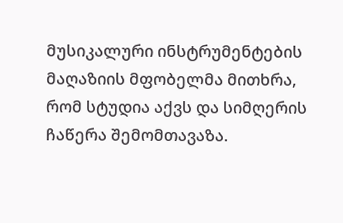მუსიკალური ინსტრუმენტების მაღაზიის მფობელმა მითხრა, რომ სტუდია აქვს და სიმღერის ჩაწერა შემომთავაზა.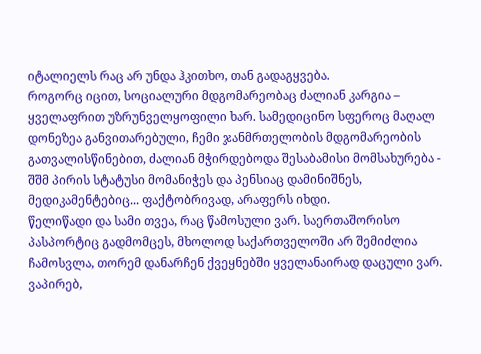იტალიელს რაც არ უნდა ჰკითხო, თან გადაგყვება.
როგორც იცით, სოციალური მდგომარეობაც ძალიან კარგია – ყველაფრით უზრუნველყოფილი ხარ. სამედიცინო სფეროც მაღალ დონეზეა განვითარებული, ჩემი ჯანმრთელობის მდგომარეობის გათვალისწინებით, ძალიან მჭირდებოდა შესაბამისი მომსახურება - შშმ პირის სტატუსი მომანიჭეს და პენსიაც დამინიშნეს, მედიკამენტებიც... ფაქტობრივად, არაფერს იხდი.
წელიწადი და სამი თვეა, რაც წამოსული ვარ. საერთაშორისო პასპორტიც გადმომცეს, მხოლოდ საქართველოში არ შემიძლია ჩამოსვლა, თორემ დანარჩენ ქვეყნებში ყველანაირად დაცული ვარ.
ვაპირებ,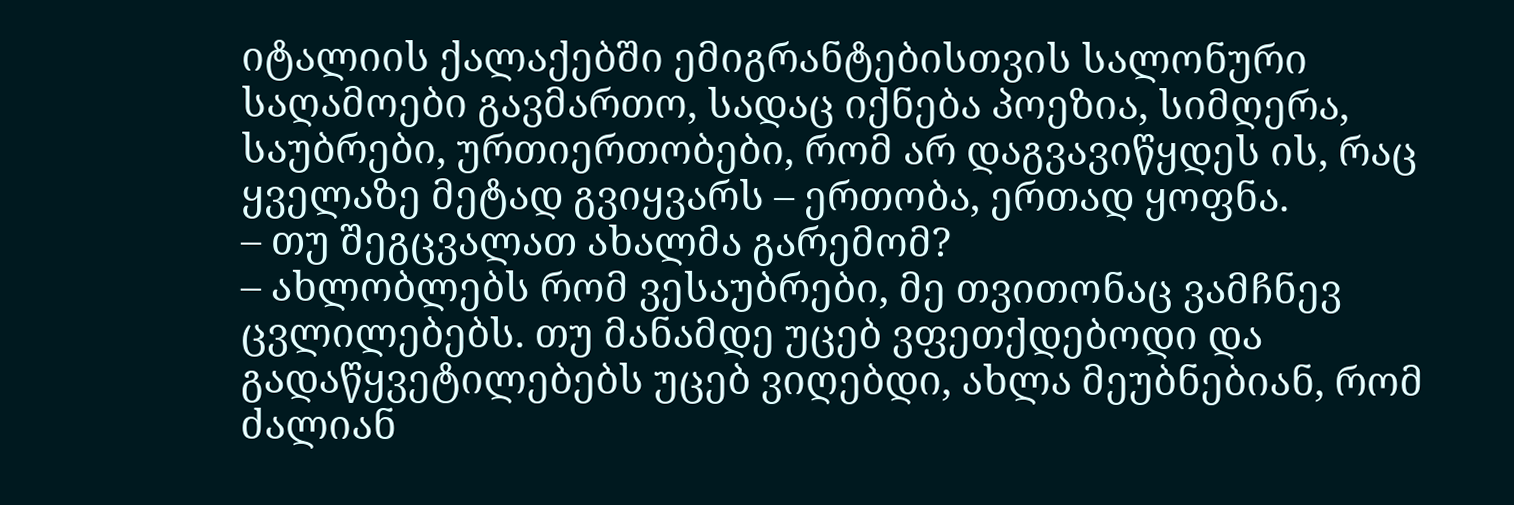იტალიის ქალაქებში ემიგრანტებისთვის სალონური საღამოები გავმართო, სადაც იქნება პოეზია, სიმღერა, საუბრები, ურთიერთობები, რომ არ დაგვავიწყდეს ის, რაც ყველაზე მეტად გვიყვარს – ერთობა, ერთად ყოფნა.
– თუ შეგცვალათ ახალმა გარემომ?
– ახლობლებს რომ ვესაუბრები, მე თვითონაც ვამჩნევ ცვლილებებს. თუ მანამდე უცებ ვფეთქდებოდი და გადაწყვეტილებებს უცებ ვიღებდი, ახლა მეუბნებიან, რომ ძალიან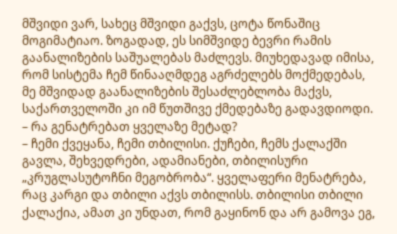მშვიდი ვარ, სახეც მშვიდი გაქვს, ცოტა წონაშიც მოგიმატიაო. ზოგადად, ეს სიმშვიდე ბევრი რამის გაანალიზების საშუალებას მაძლევს. მიუხედავად იმისა, რომ სისტემა ჩემ წინააღმდეგ აგრძელებს მოქმედებას, მე მშვიდად გაანალიზების შესაძლებლობა მაქვს, საქართველოში კი იმ წუთშივე ქმედებაზე გადავდიოდი.
– რა გენატრებათ ყველაზე მეტად?
– ჩემი ქვეყანა, ჩემი თბილისი. ქუჩები, ჩემს ქალაქში გავლა, შეხვედრები, ადამიანები, თბილისური „კრუგლასუტოჩნი მეგობრობა“. ყველაფერი მენატრება, რაც კარგი და თბილი აქვს თბილისს. თბილისი თბილი ქალაქია, ამათ კი უნდათ, რომ გაყინონ და არ გამოვა ეგ,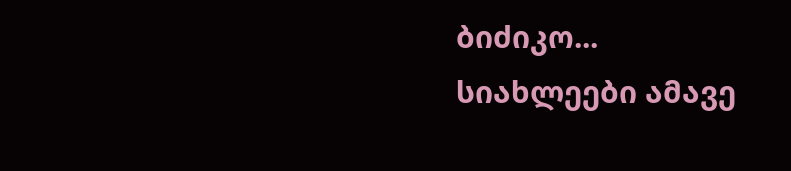ბიძიკო...
სიახლეები ამავე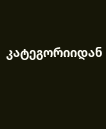კატეგორიიდან